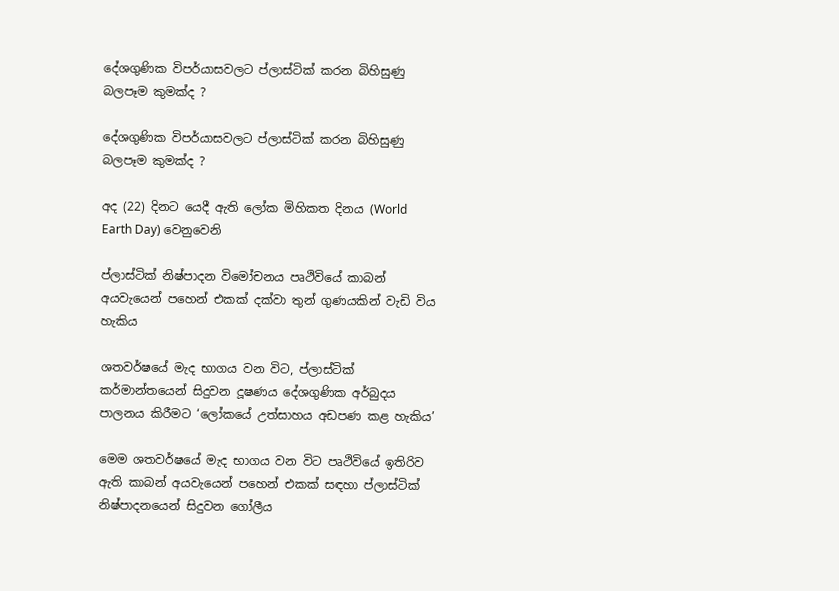දේශගුණික විපර්යාසවලට ප්ලාස්ටික් කරන බිහිසුණු බලපෑම කුමක්ද ?

දේශගුණික විපර්යාසවලට ප්ලාස්ටික් කරන බිහිසුණු බලපෑම කුමක්ද ?

අද (22) දිනට යෙදී ඇති ලෝක මිහිකත දිනය (World Earth Day) වෙනුවෙනි

ප්ලාස්ටික් නිෂ්පාදන විමෝචනය පෘථිවියේ කාබන් අයවැයෙන් පහෙන් එකක් දක්වා තුන් ගුණයකින් වැඩි විය හැකිය

ශතවර්ෂයේ මැද භාගය වන විට, ප්ලාස්ටික් කර්මාන්තයෙන් සිදුවන දූෂණය දේශගුණික අර්බුදය පාලනය කිරීමට ‘ලෝකයේ උත්සාහය අඩපණ කළ හැකිය’

මෙම ශතවර්ෂයේ මැද භාගය වන විට පෘථිවියේ ඉතිරිව ඇති කාබන් අයවැයෙන් පහෙන් එකක් සඳහා ප්ලාස්ටික් නිෂ්පාදනයෙන් සිදුවන ගෝලීය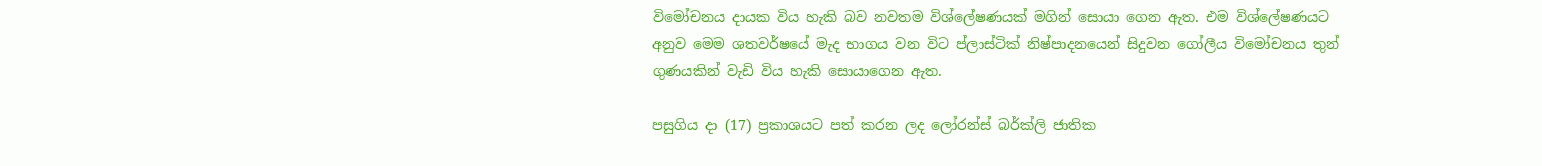විමෝචනය දායක විය හැකි බව නවතම විශ්ලේෂණයක් මගින් සොයා ගෙන ඇත. එම විශ්ලේෂණයට අනුව මෙම ශතවර්ෂයේ මැද භාගය වන විට ප්ලාස්ටික් නිෂ්පාදනයෙන් සිදුවන ගෝලීය විමෝචනය තුන් ගුණයකින් වැඩි විය හැකි සොයාගෙන ඇත.

පසුගිය දා (17) ප්‍රකාශයට පත් කරන ලද ලෝරන්ස් බර්ක්ලි ජාතික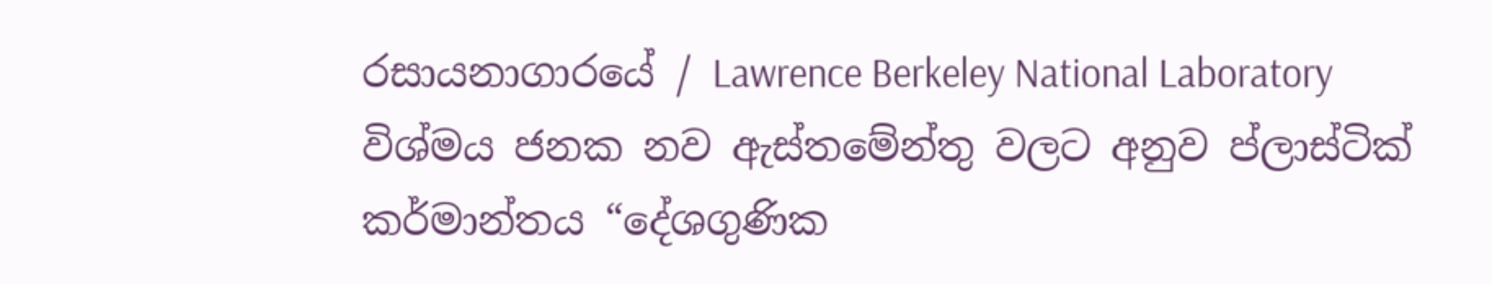රසායනාගාරයේ / Lawrence Berkeley National Laboratory විශ්මය ජනක නව ඇස්තමේන්තු වලට අනුව ප්ලාස්ටික් කර්මාන්තය “දේශගුණික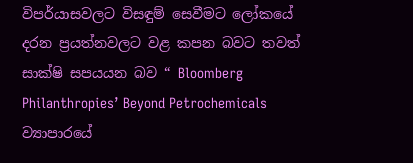විපර්යාසවලට විසඳුම් සෙවීමට ලෝකයේ දරන ප්‍රයත්නවලට වළ කපන බවට තවත් සාක්ෂි සපයයන බව “ Bloomberg Philanthropies’ Beyond Petrochemicals ව්‍යාපාරයේ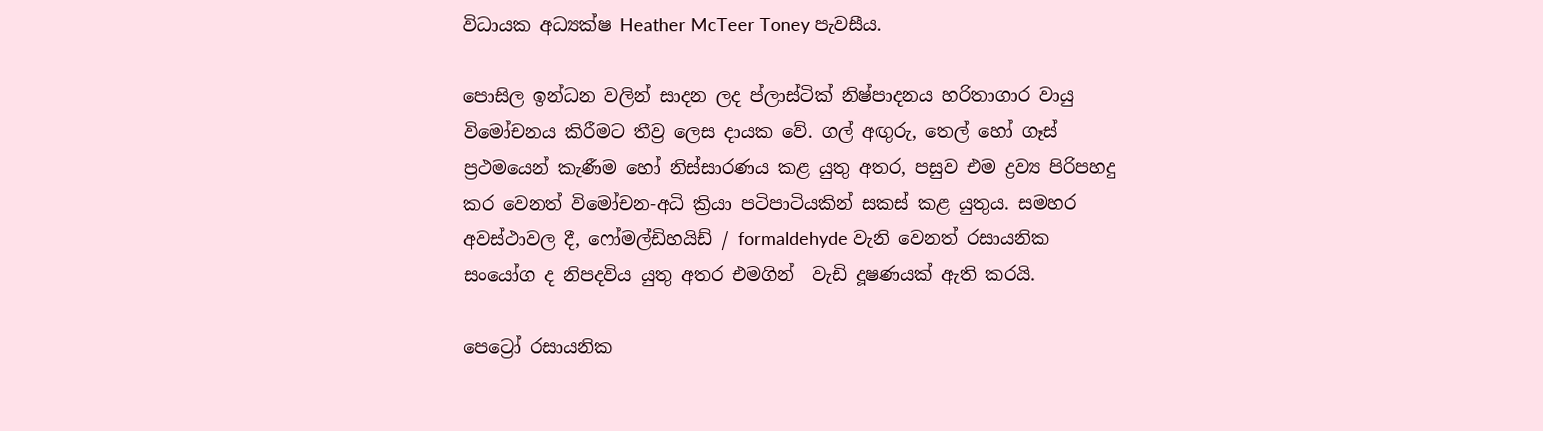විධායක අධ්‍යක්ෂ Heather McTeer Toney පැවසීය.

පොසිල ඉන්ධන වලින් සාදන ලද ප්ලාස්ටික් නිෂ්පාදනය හරිතාගාර වායු විමෝචනය කිරීමට තීව්‍ර ලෙස දායක වේ. ගල් අඟුරු, තෙල් හෝ ගෑස් ප්‍රථමයෙන් කැණීම හෝ නිස්සාරණය කළ යුතු අතර, පසුව එම ද්‍රව්‍ය පිරිපහදු කර වෙනත් විමෝචන-අධි ක්‍රියා පටිපාටියකින් සකස් කළ යුතුය. සමහර අවස්ථාවල දී, ෆෝමල්ඩිහයිඩ් / formaldehyde වැනි වෙනත් රසායනික සංයෝග ද නිපදවිය යුතු අතර එමගින්  වැඩි දූෂණයක් ඇති කරයි.

පෙට්‍රෝ රසායනික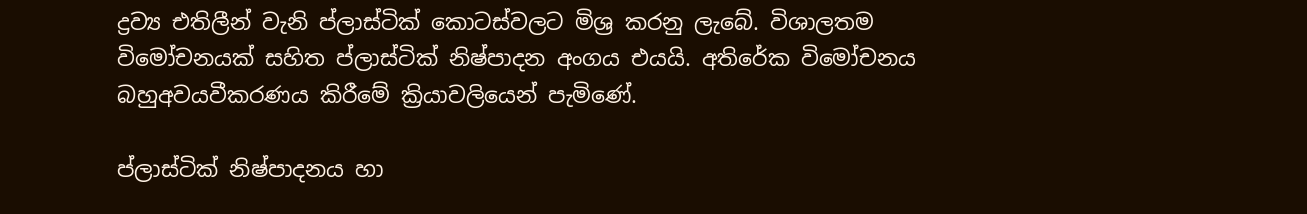ද්‍රව්‍ය එතිලීන් වැනි ප්ලාස්ටික් කොටස්වලට මිශ්‍ර කරනු ලැබේ. විශාලතම විමෝචනයක් සහිත ප්ලාස්ටික් නිෂ්පාදන අංගය එයයි. අතිරේක විමෝචනය බහුඅවයවීකරණය කිරීමේ ක්‍රියාවලියෙන් පැමිණේ.

ප්ලාස්ටික් නිෂ්පාදනය හා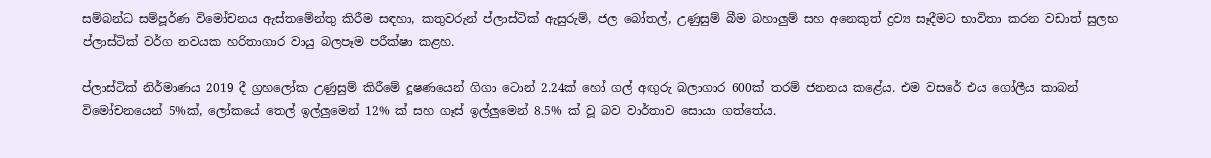සම්බන්ධ සම්පූර්ණ විමෝචනය ඇස්තමේන්තු කිරීම සඳහා, කතුවරුන් ප්ලාස්ටික් ඇසුරුම්, ජල බෝතල්, උණුසුම් බීම බහාලුම් සහ අනෙකුත් ද්‍රව්‍ය සෑදීමට භාවිතා කරන වඩාත් සුලභ ප්ලාස්ටික් වර්ග නවයක හරිතාගාර වායු බලපෑම පරීක්ෂා කළහ.

ප්ලාස්ටික් නිර්මාණය 2019 දී ග්‍රහලෝක උණුසුම් කිරීමේ දූෂණයෙන් ගිගා ටොන් 2.24ක් හෝ ගල් අඟුරු බලාගාර 600ක් තරම් ජනනය කළේය. එම වසරේ එය ගෝලීය කාබන් විමෝචනයෙන් 5%ක්, ලෝකයේ තෙල් ඉල්ලුමෙන් 12% ක් සහ ගෑස් ඉල්ලුමෙන් 8.5% ක් වූ බව වාර්තාව සොයා ගත්තේය.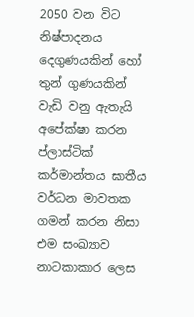2050 වන විට නිෂ්පාදනය දෙගුණයකින් හෝ තුන් ගුණයකින් වැඩි වනු ඇතැයි අපේක්ෂා කරන ප්ලාස්ටික් කර්මාන්තය ඝාතීය වර්ධන මාවතක ගමන් කරන නිසා එම සංඛ්‍යාව නාටකාකාර ලෙස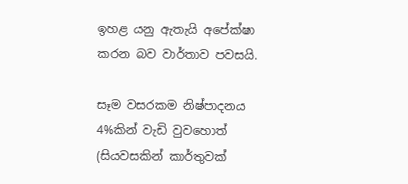ඉහළ යනු ඇතැයි අපේක්ෂා කරන බව වාර්තාව පවසයි.

සෑම වසරකම නිෂ්පාදනය 4%කින් වැඩි වුවහොත් (සියවසකින් කාර්තුවක්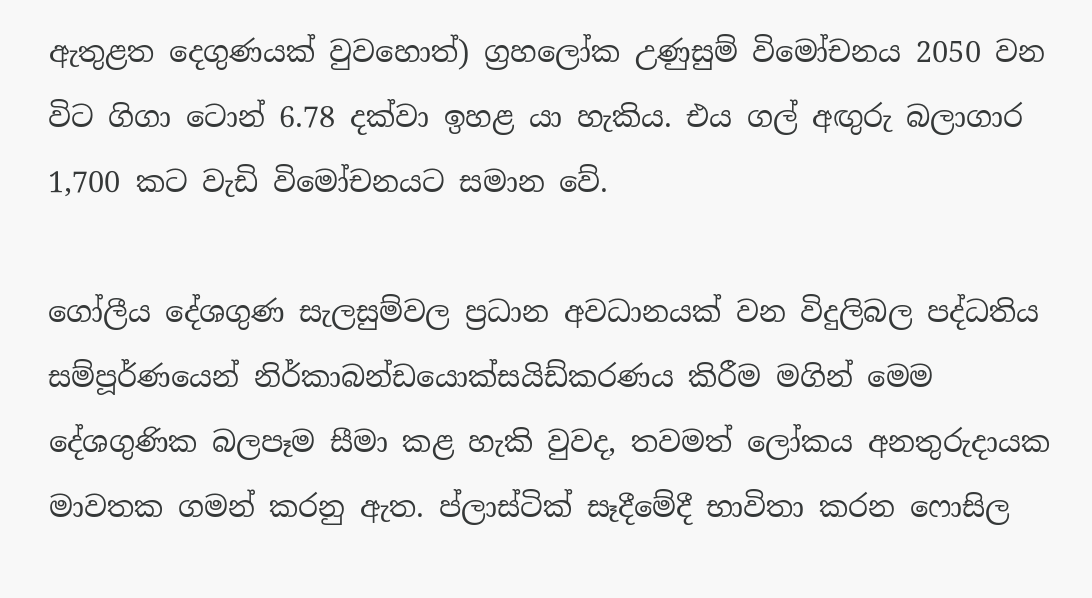ඇතුළත දෙගුණයක් වුවහොත්) ග්‍රහලෝක උණුසුම් විමෝචනය 2050 වන විට ගිගා ටොන් 6.78 දක්වා ඉහළ යා හැකිය. එය ගල් අඟුරු බලාගාර 1,700 කට වැඩි විමෝචනයට සමාන වේ.

ගෝලීය දේශගුණ සැලසුම්වල ප්‍රධාන අවධානයක් වන විදුලිබල පද්ධතිය සම්පූර්ණයෙන් නිර්කාබන්ඩයොක්සයිඩ්කරණය කිරීම මගින් මෙම දේශගුණික බලපෑම සීමා කළ හැකි වුවද, තවමත් ලෝකය අනතුරුදායක මාවතක ගමන් කරනු ඇත. ප්ලාස්ටික් සෑදීමේදී භාවිතා කරන ෆොසිල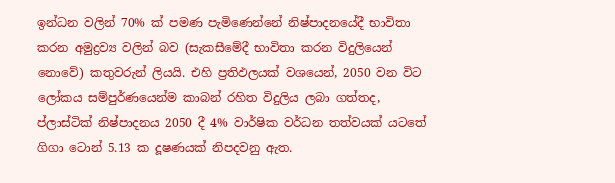ඉන්ධන වලින් 70% ක් පමණ පැමිණෙන්නේ නිෂ්පාදනයේදී භාවිතා කරන අමුද්‍රව්‍ය වලින් බව (සැකසීමේදී භාවිතා කරන විදුලියෙන් නොවේ) කතුවරුන් ලියයි. එහි ප්‍රතිඵලයක් වශයෙන්, 2050 වන විට ලෝකය සම්පුර්ණයෙන්ම කාබන් රහිත විදුලිය ලබා ගත්තද, ප්ලාස්ටික් නිෂ්පාදනය 2050 දී 4% වාර්ෂික වර්ධන තත්වයක් යටතේ ගිගා ටොන් 5.13 ක දූෂණයක් නිපදවනු ඇත.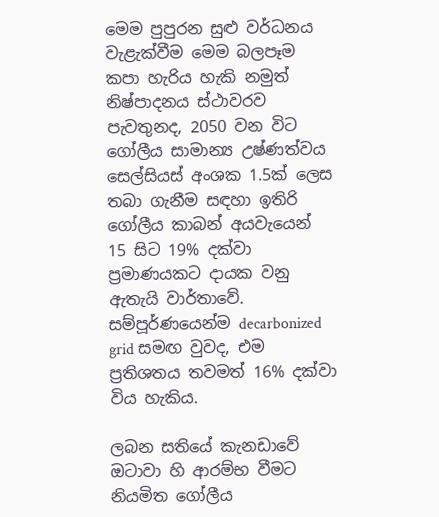මෙම පුපුරන සුළු වර්ධනය වැළැක්වීම මෙම බලපෑම කපා හැරිය හැකි නමුත් නිෂ්පාදනය ස්ථාවරව පැවතුනද, 2050 වන විට ගෝලීය සාමාන්‍ය උෂ්ණත්වය සෙල්සියස් අංශක 1.5ක් ලෙස තබා ගැනීම සඳහා ඉතිරි ගෝලීය කාබන් අයවැයෙන් 15 සිට 19% දක්වා ප්‍රමාණයකට දායක වනු ඇතැයි වාර්තාවේ. සම්පූර්ණයෙන්ම decarbonized grid සමඟ වුවද, එම ප්‍රතිශතය තවමත් 16% දක්වා විය හැකිය.

ලබන සතියේ කැනඩාවේ ඔටාවා හි ආරම්භ වීමට නියමිත ගෝලීය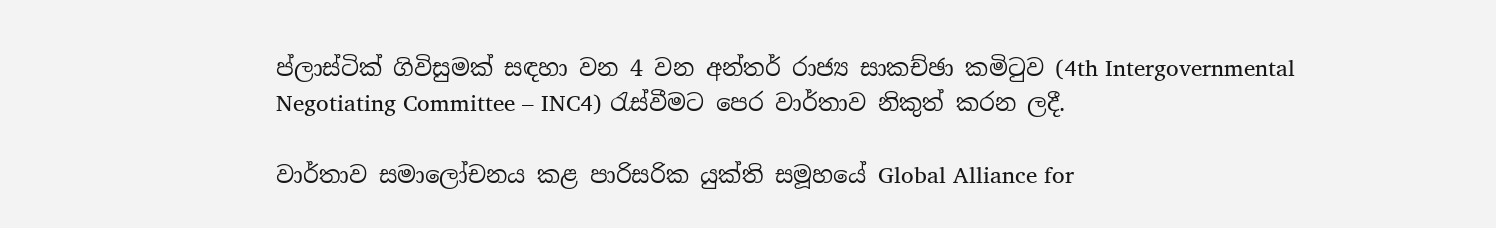ප්ලාස්ටික් ගිවිසුමක් සඳහා වන 4 වන අන්තර් රාජ්‍ය සාකච්ඡා කමිටුව (4th Intergovernmental Negotiating Committee – INC4) රැස්වීමට පෙර වාර්තාව නිකුත් කරන ලදී.

වාර්තාව සමාලෝචනය කළ පාරිසරික යුක්ති සමූහයේ Global Alliance for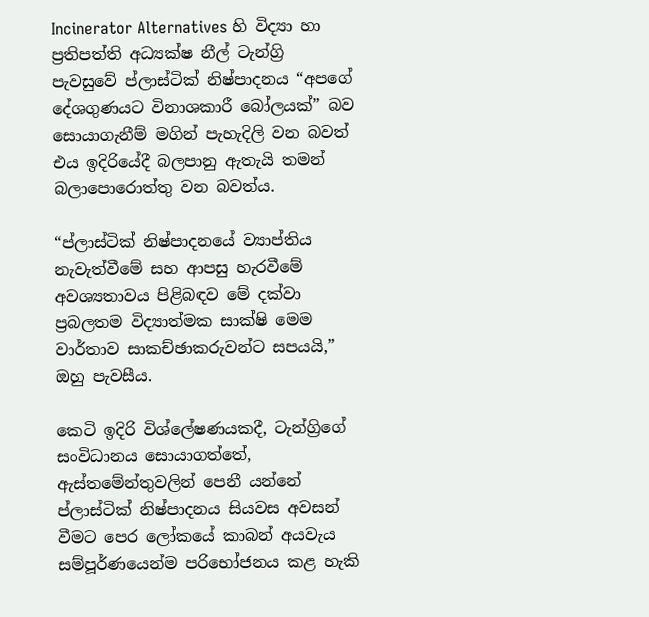Incinerator Alternatives හි විද්‍යා හා ප්‍රතිපත්ති අධ්‍යක්ෂ නීල් ටැන්ග්‍රි පැවසුවේ ප්ලාස්ටික් නිෂ්පාදනය “අපගේ දේශගුණයට විනාශකාරී බෝලයක්” බව සොයාගැනීම් මගින් පැහැදිලි වන බවත් එය ඉදිරියේදී බලපානු ඇතැයි තමන් බලාපොරොත්තු වන බවත්ය.

“ප්ලාස්ටික් නිෂ්පාදනයේ ව්‍යාප්තිය නැවැත්වීමේ සහ ආපසු හැරවීමේ අවශ්‍යතාවය පිළිබඳව මේ දක්වා ප්‍රබලතම විද්‍යාත්මක සාක්ෂි මෙම වාර්තාව සාකච්ඡාකරුවන්ට සපයයි,” ඔහු පැවසීය.

කෙටි ඉදිරි විශ්ලේෂණයකදී, ටැන්ග්‍රිගේ සංවිධානය සොයාගත්තේ, ඇස්තමේන්තුවලින් පෙනී යන්නේ ප්ලාස්ටික් නිෂ්පාදනය සියවස අවසන් වීමට පෙර ලෝකයේ කාබන් අයවැය සම්පූර්ණයෙන්ම පරිභෝජනය කළ හැකි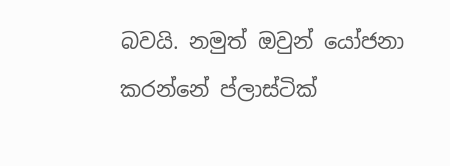බවයි. නමුත් ඔවුන් යෝජනා කරන්නේ ප්ලාස්ටික්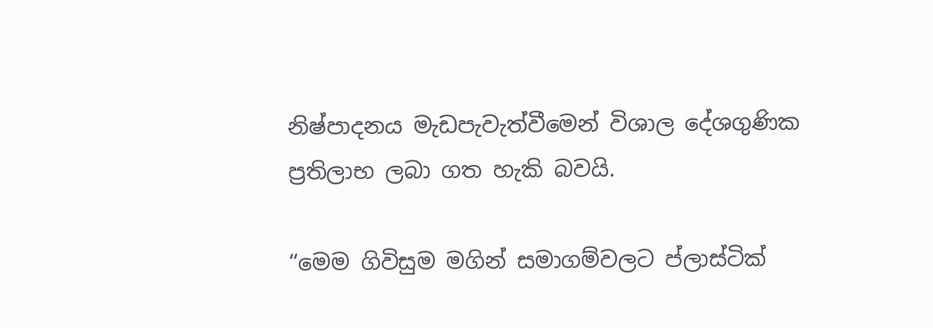නිෂ්පාදනය මැඩපැවැත්වීමෙන් විශාල දේශගුණික ප්‍රතිලාභ ලබා ගත හැකි බවයි.

“මෙම ගිවිසුම මගින් සමාගම්වලට ප්ලාස්ටික්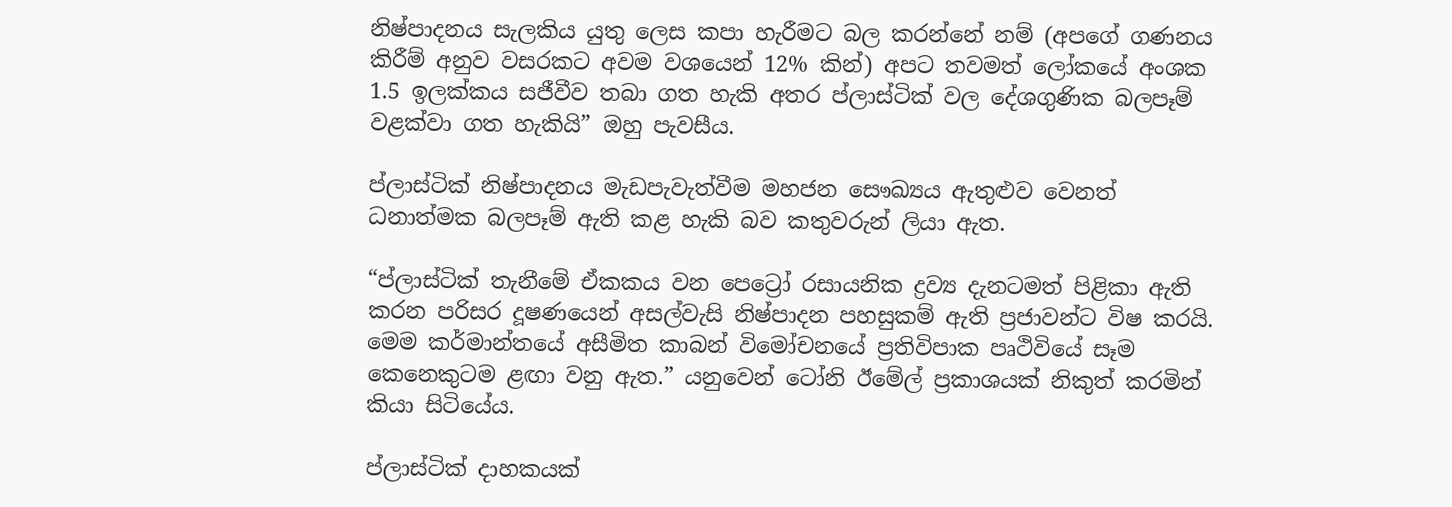නිෂ්පාදනය සැලකිය යුතු ලෙස කපා හැරීමට බල කරන්නේ නම් (අපගේ ගණනය කිරීම් අනුව වසරකට අවම වශයෙන් 12% කින්) අපට තවමත් ලෝකයේ අංශක 1.5 ඉලක්කය සජීවීව තබා ගත හැකි අතර ප්ලාස්ටික් වල දේශගුණික බලපෑම් වළක්වා ගත හැකියි” ඔහු පැවසීය.

ප්ලාස්ටික් නිෂ්පාදනය මැඩපැවැත්වීම මහජන සෞඛ්‍යය ඇතුළුව වෙනත් ධනාත්මක බලපෑම් ඇති කළ හැකි බව කතුවරුන් ලියා ඇත.

“ප්ලාස්ටික් තැනීමේ ඒකකය වන පෙට්‍රෝ රසායනික ද්‍රව්‍ය දැනටමත් පිළිකා ඇති කරන පරිසර දූෂණයෙන් අසල්වැසි නිෂ්පාදන පහසුකම් ඇති ප්‍රජාවන්ට විෂ කරයි. මෙම කර්මාන්තයේ අසීමිත කාබන් විමෝචනයේ ප්‍රතිවිපාක පෘථිවියේ සෑම කෙනෙකුටම ළඟා වනු ඇත.” යනුවෙන් ටෝනි ඊමේල් ප්‍රකාශයක් නිකුත් කරමින් කියා සිටියේය.

ප්ලාස්ටික් දාහකයක්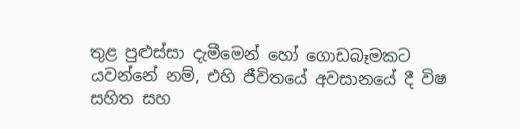තුළ පුළුස්සා දැමීමෙන් හෝ ගොඩබෑමකට යවන්නේ නම්, එහි ජීවිතයේ අවසානයේ දී විෂ සහිත සහ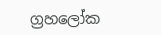ග්‍රහලෝක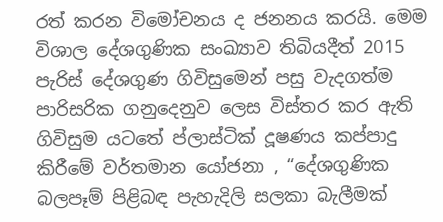රත් කරන විමෝචනය ද ජනනය කරයි. මෙම විශාල දේශගුණික සංඛ්‍යාව තිබියදීත් 2015 පැරිස් දේශගුණ ගිවිසුමෙන් පසු වැදගත්ම පාරිසරික ගනුදෙනුව ලෙස විස්තර කර ඇති ගිවිසුම යටතේ ප්ලාස්ටික් දූෂණය කප්පාදු කිරීමේ වර්තමාන යෝජනා , “දේශගුණික බලපෑම් පිළිබඳ පැහැදිලි සලකා බැලීමක්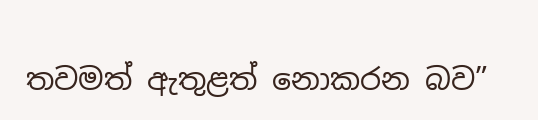තවමත් ඇතුළත් නොකරන බව”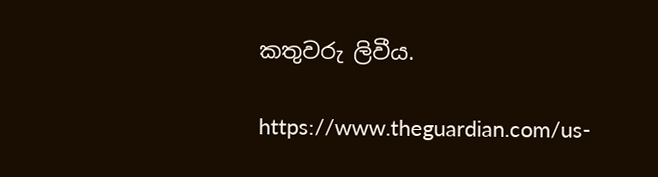කතුවරු ලිවීය.

https://www.theguardian.com/us-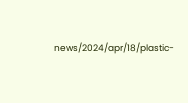news/2024/apr/18/plastic-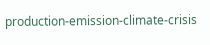production-emission-climate-crisis